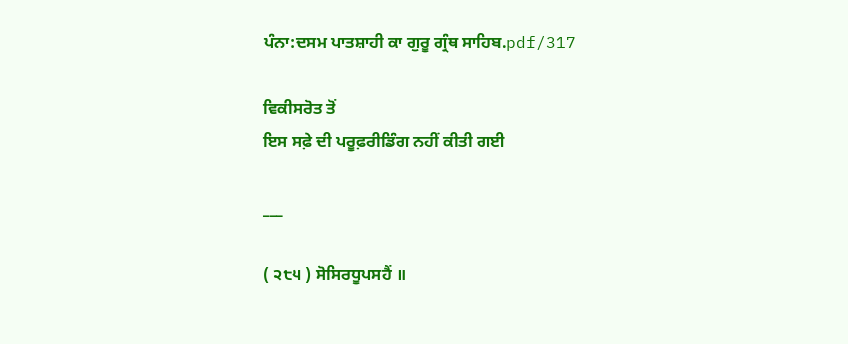ਪੰਨਾ:ਦਸਮ ਪਾਤਸ਼ਾਹੀ ਕਾ ਗੁਰੂ ਗ੍ਰੰਥ ਸਾਹਿਬ.pdf/317

ਵਿਕੀਸਰੋਤ ਤੋਂ
ਇਸ ਸਫ਼ੇ ਦੀ ਪਰੂਫ਼ਰੀਡਿੰਗ ਨਹੀਂ ਕੀਤੀ ਗਈ

___

( ੨੮੫ ) ਸੋਸਿਰਧੂਪਸਹੈਂ ॥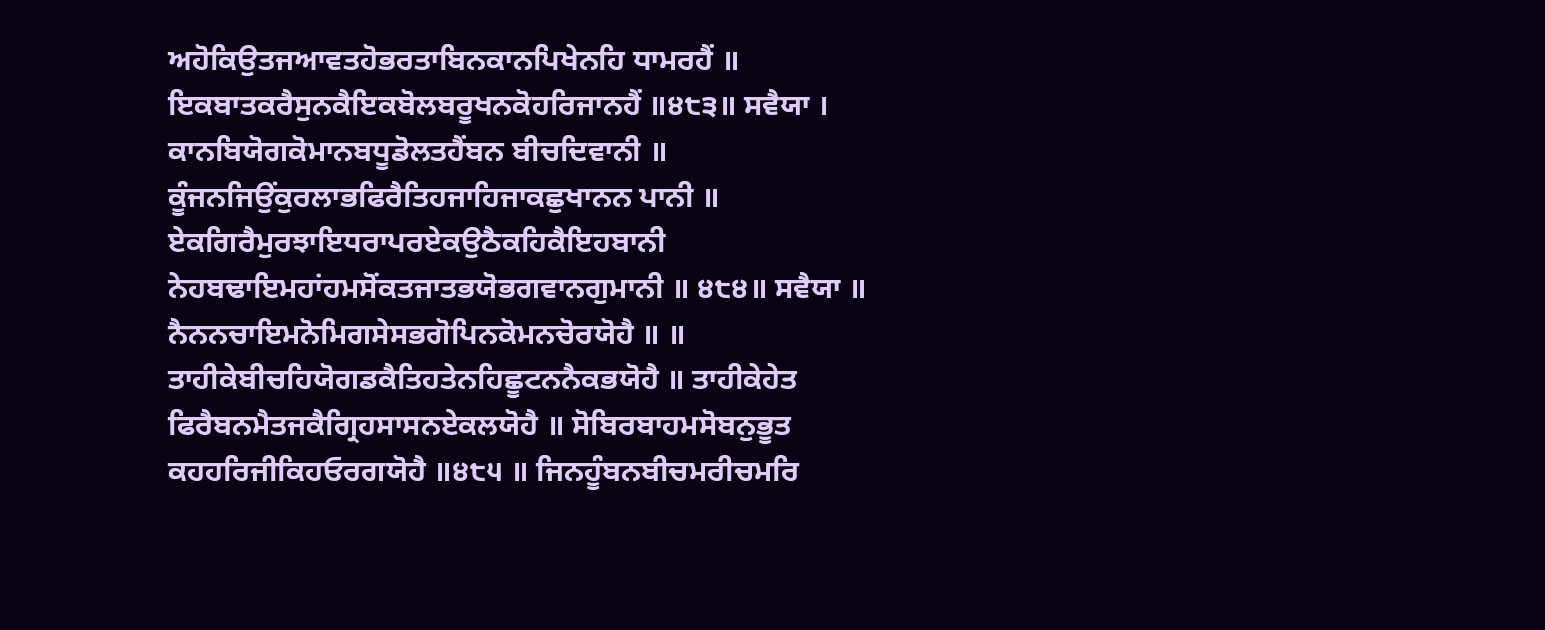ਅਹੋਕਿਉਤਜਆਵਤਹੋਭਰਤਾਬਿਨਕਾਨਪਿਖੇਨਹਿ ਧਾਮਰਹੈਂ ॥ ਇਕਬਾਤਕਰੈਸੁਨਕੈਇਕਬੋਲਬਰੂਖਨਕੋਹਰਿਜਾਨਹੈਂ ॥੪੮੩॥ ਸਵੈਯਾ । ਕਾਨਬਿਯੋਗਕੋਮਾਨਬਧੂਡੋਲਤਹੈਂਬਨ ਬੀਚਦਿਵਾਨੀ ॥ ਕੂੰਜਨਜਿਉਂਕੁਰਲਾਭਫਿਰੈਤਿਹਜਾਹਿਜਾਕਛੁਖਾਨਨ ਪਾਨੀ ॥ ਏਕਗਿਰੈਮੁਰਝਾਇਧਰਾਪਰਏਕਉਠੈਕਹਿਕੈਇਹਬਾਨੀ ਨੇਹਬਢਾਇਮਹਾਂਹਮਸੋਂਕਤਜਾਤਭਯੋਭਗਵਾਨਗੁਮਾਨੀ ॥ ੪੮੪॥ ਸਵੈਯਾ ॥ ਨੈਨਨਚਾਇਮਨੋਮਿਗਸੇਸਭਗੋਪਿਨਕੋਮਨਚੋਰਯੋਹੈ ॥ ॥ ਤਾਹੀਕੇਬੀਚਹਿਯੋਗਡਕੈਤਿਹਤੇਨਹਿਛੂਟਨਨੈਕਭਯੋਹੈ ॥ ਤਾਹੀਕੇਹੇਤ ਫਿਰੈਬਨਮੈਤਜਕੈਗ੍ਰਿਹਸਾਸਨਏਕਲਯੋਹੈ ॥ ਸੋਬਿਰਬਾਹਮਸੋਬਨੁਭੂਤ ਕਹਹਰਿਜੀਕਿਹਓਰਗਯੋਹੈ ॥੪੮੫ ॥ ਜਿਨਹੂੰਬਨਬੀਚਮਰੀਚਮਰਿ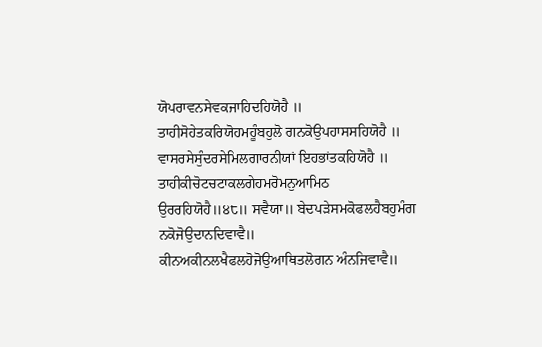ਯੋਪਰਾਵਨਸੇਵਕਜਾਹਿਦਹਿਯੋਹੈ ॥ ਤਾਹੀਸੋਹੇਤਕਰਿਯੋਹਮਹੂੰਬਹੁਲੋ ਗਨਕੋਉਪਹਾਸਸਹਿਯੋਹੈ ॥ ਵਾਸਰਸੇਸੁੰਦਰਸੇਮਿਲਗਾਰਨੀਯਾਂ ਇਹਭਾਂਤਕਹਿਯੋਹੈ ॥ ਤਾਹੀਕੀਚੋਟਚਟਾਕਲਗੇਹਮਰੋਮਨੁਆਮਿਠ ਉਰਰਹਿਯੋਹੈ॥੪੮॥ ਸਵੈਯਾ॥ ਬੇਦਪੜੇਸਮਕੋਫਲਹੈਬਹੁਮੰਗ ਨਕੋਜੋਉਦਾਨਦਿਵਾਵੈ॥ ਕੀਨਅਕੀਨਲਖੈਫਲਹੋਜੋਉਆਥਿਤਲੋਗਨ ਅੰਨਜਿਵਾਵੈ॥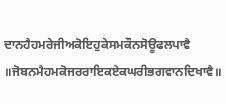ਦਾਨਹੈਹਮਰੇਜੀਅਕੋਇਹੁਕੇਸਮਕੌਨਸੋਊਫਲਪਾਵੈ ॥ਜੋਬਨਮੈਹਮਕੋਜਰਰਾਇਕਏਕਘਰੀਭਗਵਾਨਦਿਖਾਵੈ॥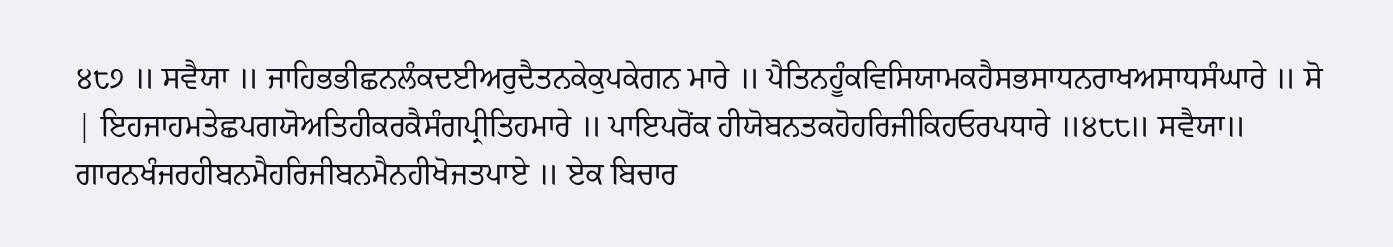੪੮੭ ॥ ਸਵੈਯਾ ॥ ਜਾਹਿਭਭੀਛਨਲੰਕਦਈਅਰੁਦੈਤਨਕੇਕੁਪਕੇਗਨ ਮਾਰੇ ॥ ਪੈਤਿਨਹੂੰਕਵਿਸਿਯਾਮਕਹੈਸਭਸਾਧਨਰਾਖਅਸਾਧਸੰਘਾਰੇ ॥ ਸੋ | ਇਹਜਾਹਮਤੇਛਪਗਯੋਅਤਿਹੀਕਰਕੈਸੰਗਪ੍ਰੀਤਿਹਮਾਰੇ ॥ ਪਾਇਪਰੋਂਕ ਹੀਯੋਬਨਤਕਹੋਹਰਿਜੀਕਿਹਓਰਪਧਾਰੇ ॥੪੮੮॥ ਸਵੈਯਾ॥ ਗਾਰਨਖੰਜਰਹੀਬਨਮੈਹਰਿਜੀਬਨਮੈਨਹੀਖੋਜਤਪਾਏ ॥ ਏਕ ਬਿਚਾਰ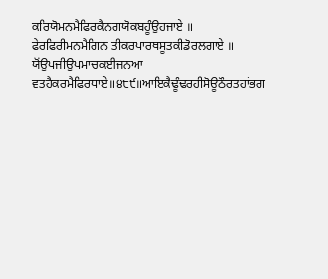ਕਰਿਯੋਮਨਮੈਫਿਰਕੈਨਗਯੋਕਬਹੂੰਉਹਜਾਏ ॥ ਫੇਰਫਿਰੀਮਨਮੈਗਿਨ ਤੀਕਰਪਾਰਥਸੂਤਕੀਡੋਰਲਗਾਏ ॥ ਯੋਂਉਪਜੀਉਪਮਾਚਕਈਜਨਆ ਵਤਹੈਕਰਮੈਫਿਰਧਾਏ॥੪੮੯॥ਆਇਕੈਢੂੰਢਰਹੀਸੋਊਠੌਰਤਹਾਂਭਗ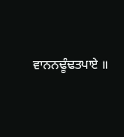ਵਾਨਨਢੂੰਢਤਪਾਏ ॥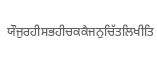ਯੌਜੁਰਹੀਸਭਹੀਚਕਕੈਜਨੁਚਿੱਤਲਿਖੀਤਿ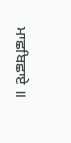ਮਾਛਬਿਛਾਏ ॥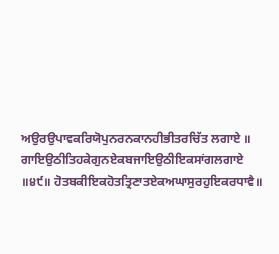ਅਉਰਉਪਾਵਕਰਿਯੋਪੁਨਰਨਕਾਨਹੀਭੀਤਰਚਿੱਤ ਲਗਾਏ ॥ ਗਾਇਉਠੀਤਿਹਕੇਗੁਨਏਕਬਜਾਇਉਠੀਇਕਸਾਂਗਲਗਾਏ ॥੪੯॥ ਹੋਤਬਕੀਇਕਹੋਤਤ੍ਰਿਣਾਤਏਕਅਘਾਸੁਰਹੁਇਕਰਧਾਵੈ॥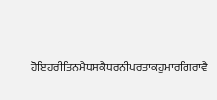ਹੋਇਹਰੀਤਿਨਮੈਧਸਕੈਧਰਨੀਪਰਤਾਕਹੁਮਾਰਗਿਰਾਵੈ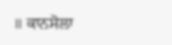॥ ਕਾਨਸੋਲਾ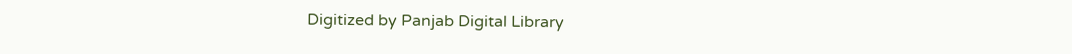Digitized by Panjab Digital Library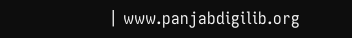| www.panjabdigilib.org